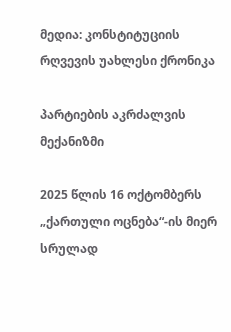მედია: კონსტიტუციის რღვევის უახლესი ქრონიკა

პარტიების აკრძალვის მექანიზმი

2025 წლის 16 ოქტომბერს „ქართული ოცნება“-ის მიერ სრულად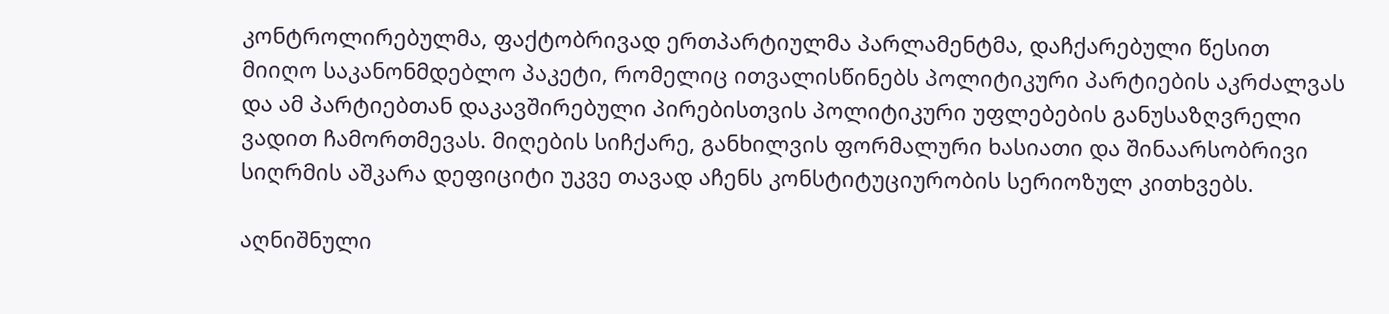კონტროლირებულმა, ფაქტობრივად ერთპარტიულმა პარლამენტმა, დაჩქარებული წესით მიიღო საკანონმდებლო პაკეტი, რომელიც ითვალისწინებს პოლიტიკური პარტიების აკრძალვას და ამ პარტიებთან დაკავშირებული პირებისთვის პოლიტიკური უფლებების განუსაზღვრელი ვადით ჩამორთმევას. მიღების სიჩქარე, განხილვის ფორმალური ხასიათი და შინაარსობრივი სიღრმის აშკარა დეფიციტი უკვე თავად აჩენს კონსტიტუციურობის სერიოზულ კითხვებს.

აღნიშნული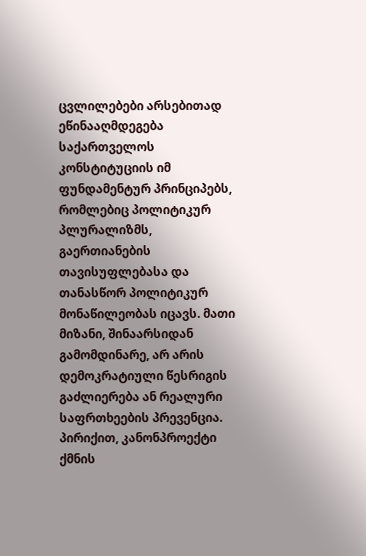ცვლილებები არსებითად ეწინააღმდეგება საქართველოს კონსტიტუციის იმ ფუნდამენტურ პრინციპებს, რომლებიც პოლიტიკურ პლურალიზმს, გაერთიანების თავისუფლებასა და თანასწორ პოლიტიკურ მონაწილეობას იცავს. მათი მიზანი, შინაარსიდან გამომდინარე, არ არის დემოკრატიული წესრიგის გაძლიერება ან რეალური საფრთხეების პრევენცია. პირიქით, კანონპროექტი ქმნის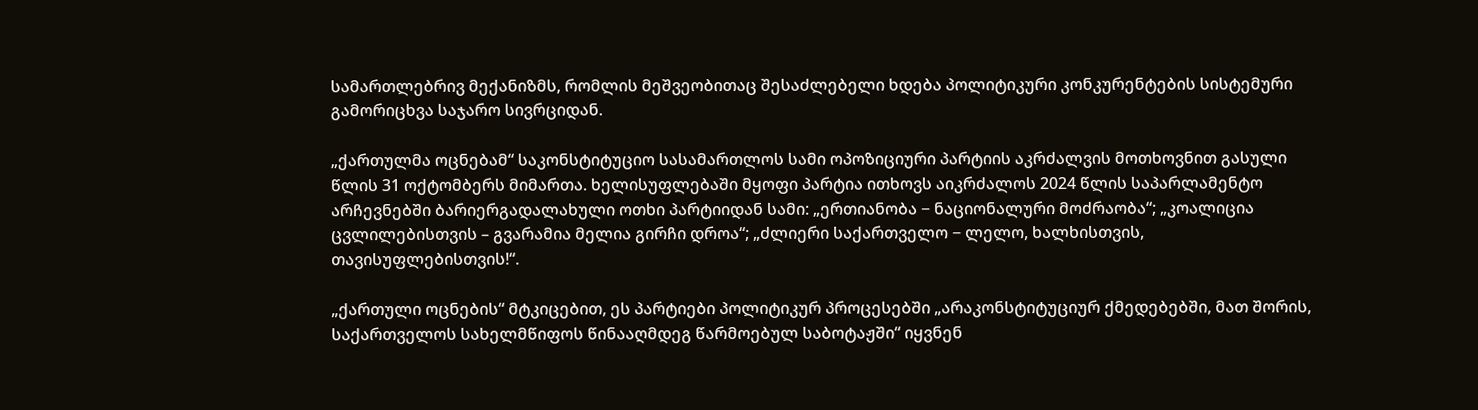სამართლებრივ მექანიზმს, რომლის მეშვეობითაც შესაძლებელი ხდება პოლიტიკური კონკურენტების სისტემური გამორიცხვა საჯარო სივრციდან.

„ქართულმა ოცნებამ“ საკონსტიტუციო სასამართლოს სამი ოპოზიციური პარტიის აკრძალვის მოთხოვნით გასული წლის 31 ოქტომბერს მიმართა. ხელისუფლებაში მყოფი პარტია ითხოვს აიკრძალოს 2024 წლის საპარლამენტო არჩევნებში ბარიერგადალახული ოთხი პარტიიდან სამი: „ერთიანობა − ნაციონალური მოძრაობა“; „კოალიცია ცვლილებისთვის – გვარამია მელია გირჩი დროა“; „ძლიერი საქართველო − ლელო, ხალხისთვის, თავისუფლებისთვის!“.

„ქართული ოცნების“ მტკიცებით, ეს პარტიები პოლიტიკურ პროცესებში „არაკონსტიტუციურ ქმედებებში, მათ შორის, საქართველოს სახელმწიფოს წინააღმდეგ წარმოებულ საბოტაჟში“ იყვნენ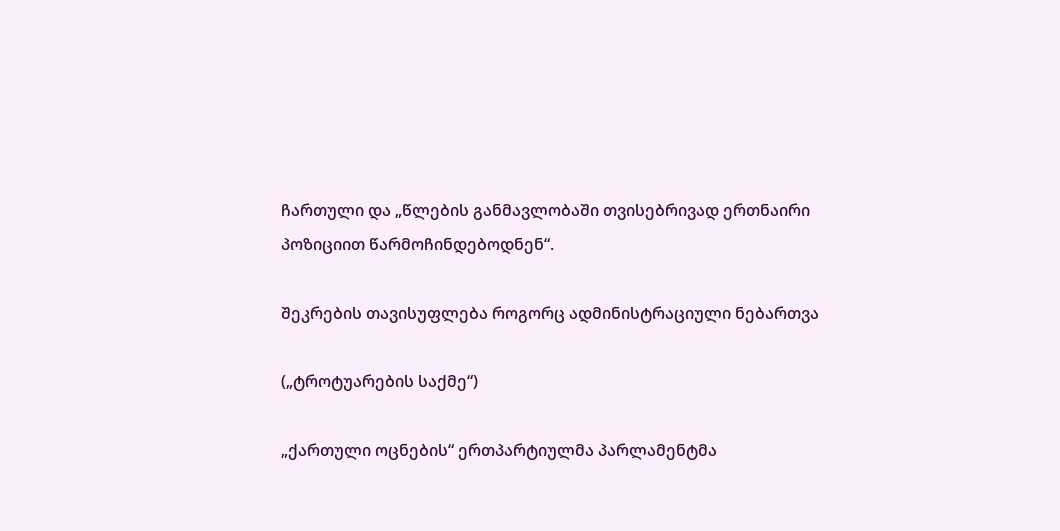ჩართული და „წლების განმავლობაში თვისებრივად ერთნაირი პოზიციით წარმოჩინდებოდნენ“.

შეკრების თავისუფლება როგორც ადმინისტრაციული ნებართვა

(„ტროტუარების საქმე“)

„ქართული ოცნების“ ერთპარტიულმა პარლამენტმა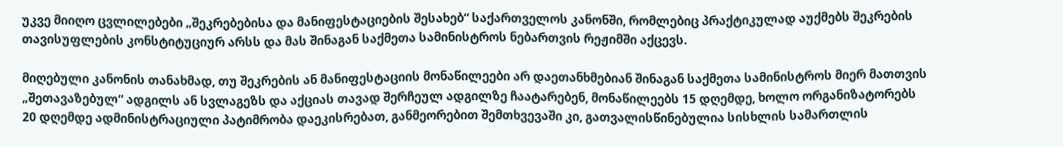უკვე მიიღო ცვლილებები „შეკრებებისა და მანიფესტაციების შესახებ“ საქართველოს კანონში, რომლებიც პრაქტიკულად აუქმებს შეკრების თავისუფლების კონსტიტუციურ არსს და მას შინაგან საქმეთა სამინისტროს ნებართვის რეჟიმში აქცევს.

მიღებული კანონის თანახმად, თუ შეკრების ან მანიფესტაციის მონაწილეები არ დაეთანხმებიან შინაგან საქმეთა სამინისტროს მიერ მათთვის „შეთავაზებულ“ ადგილს ან სვლაგეზს და აქციას თავად შერჩეულ ადგილზე ჩაატარებენ, მონაწილეებს 15 დღემდე, ხოლო ორგანიზატორებს 20 დღემდე ადმინისტრაციული პატიმრობა დაეკისრებათ, განმეორებით შემთხვევაში კი, გათვალისწინებულია სისხლის სამართლის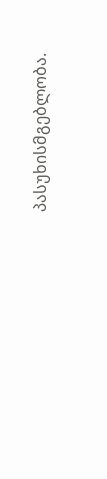პასუხისმგებლობა.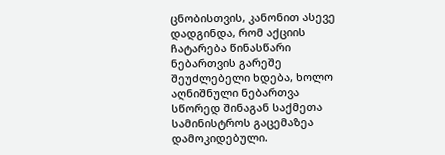ცნობისთვის, კანონით ასევე დადგინდა, რომ აქციის ჩატარება წინასწარი ნებართვის გარეშე შეუძლებელი ხდება, ხოლო აღნიშნული ნებართვა სწორედ შინაგან საქმეთა სამინისტროს გაცემაზეა დამოკიდებული.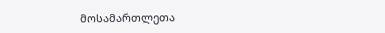მოსამართლეთა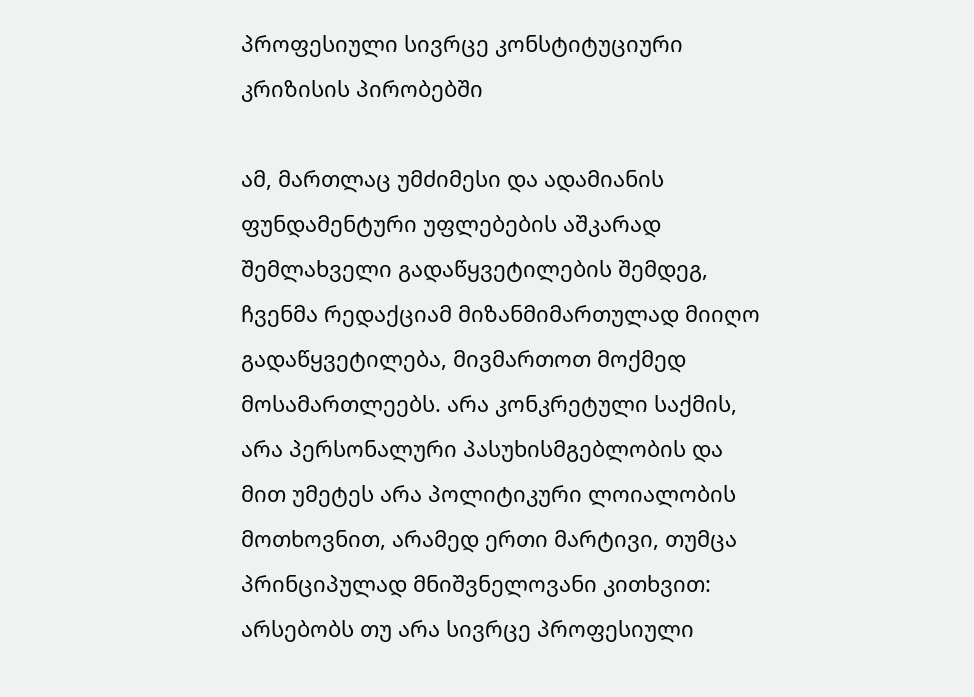პროფესიული სივრცე კონსტიტუციური კრიზისის პირობებში

ამ, მართლაც უმძიმესი და ადამიანის ფუნდამენტური უფლებების აშკარად შემლახველი გადაწყვეტილების შემდეგ, ჩვენმა რედაქციამ მიზანმიმართულად მიიღო გადაწყვეტილება, მივმართოთ მოქმედ მოსამართლეებს. არა კონკრეტული საქმის, არა პერსონალური პასუხისმგებლობის და მით უმეტეს არა პოლიტიკური ლოიალობის მოთხოვნით, არამედ ერთი მარტივი, თუმცა პრინციპულად მნიშვნელოვანი კითხვით: არსებობს თუ არა სივრცე პროფესიული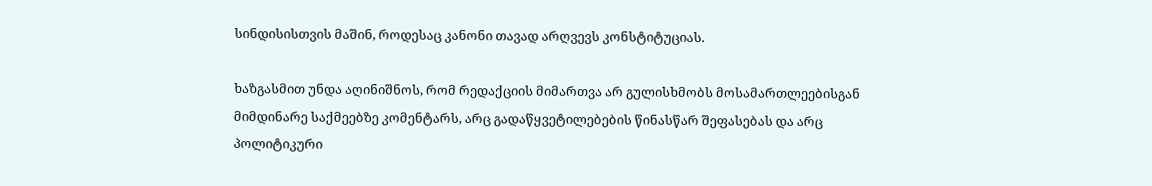სინდისისთვის მაშინ, როდესაც კანონი თავად არღვევს კონსტიტუციას.

ხაზგასმით უნდა აღინიშნოს, რომ რედაქციის მიმართვა არ გულისხმობს მოსამართლეებისგან მიმდინარე საქმეებზე კომენტარს, არც გადაწყვეტილებების წინასწარ შეფასებას და არც პოლიტიკური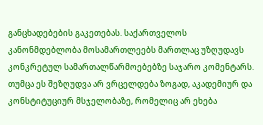განცხადებების გაკეთებას. საქართველოს კანონმდებლობა მოსამართლეებს მართლაც უზღუდავს კონკრეტულ სამართალწარმოებებზე საჯარო კომენტარს. თუმცა ეს შეზღუდვა არ ვრცელდება ზოგად, აკადემიურ და კონსტიტუციურ მსჯელობაზე, რომელიც არ ეხება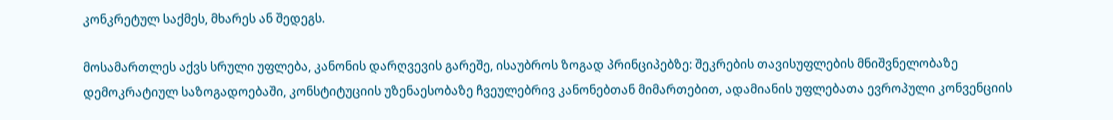კონკრეტულ საქმეს, მხარეს ან შედეგს.

მოსამართლეს აქვს სრული უფლება, კანონის დარღვევის გარეშე, ისაუბროს ზოგად პრინციპებზე: შეკრების თავისუფლების მნიშვნელობაზე დემოკრატიულ საზოგადოებაში, კონსტიტუციის უზენაესობაზე ჩვეულებრივ კანონებთან მიმართებით, ადამიანის უფლებათა ევროპული კონვენციის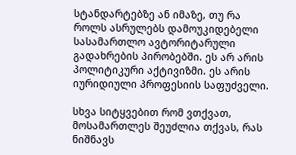სტანდარტებზე ან იმაზე, თუ რა როლს ასრულებს დამოუკიდებელი სასამართლო ავტორიტარული გადახრების პირობებში. ეს არ არის პოლიტიკური აქტივიზმი. ეს არის იურიდიული პროფესიის საფუძველი.

სხვა სიტყვებით რომ ვთქვათ, მოსამართლეს შეუძლია თქვას, რას ნიშნავს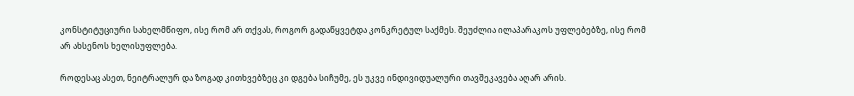კონსტიტუციური სახელმწიფო, ისე რომ არ თქვას, როგორ გადაწყვეტდა კონკრეტულ საქმეს. შეუძლია ილაპარაკოს უფლებებზე, ისე რომ არ ახსენოს ხელისუფლება.

როდესაც ასეთ, ნეიტრალურ და ზოგად კითხვებზეც კი დგება სიჩუმე, ეს უკვე ინდივიდუალური თავშეკავება აღარ არის.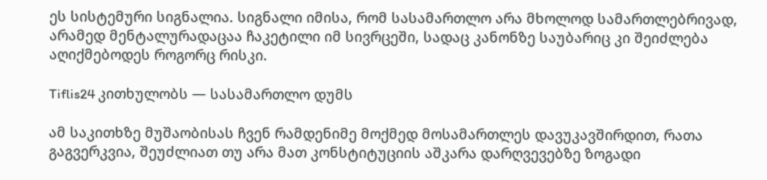ეს სისტემური სიგნალია. სიგნალი იმისა, რომ სასამართლო არა მხოლოდ სამართლებრივად, არამედ მენტალურადაცაა ჩაკეტილი იმ სივრცეში, სადაც კანონზე საუბარიც კი შეიძლება აღიქმებოდეს როგორც რისკი.

Tiflis24 კითხულობს — სასამართლო დუმს

ამ საკითხზე მუშაობისას ჩვენ რამდენიმე მოქმედ მოსამართლეს დავუკავშირდით, რათა გაგვერკვია, შეუძლიათ თუ არა მათ კონსტიტუციის აშკარა დარღვევებზე ზოგადი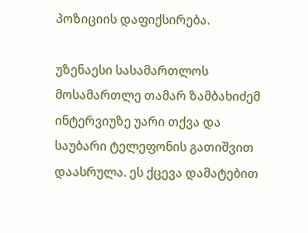პოზიციის დაფიქსირება.

უზენაესი სასამართლოს მოსამართლე თამარ ზამბახიძემ ინტერვიუზე უარი თქვა და საუბარი ტელეფონის გათიშვით დაასრულა. ეს ქცევა დამატებით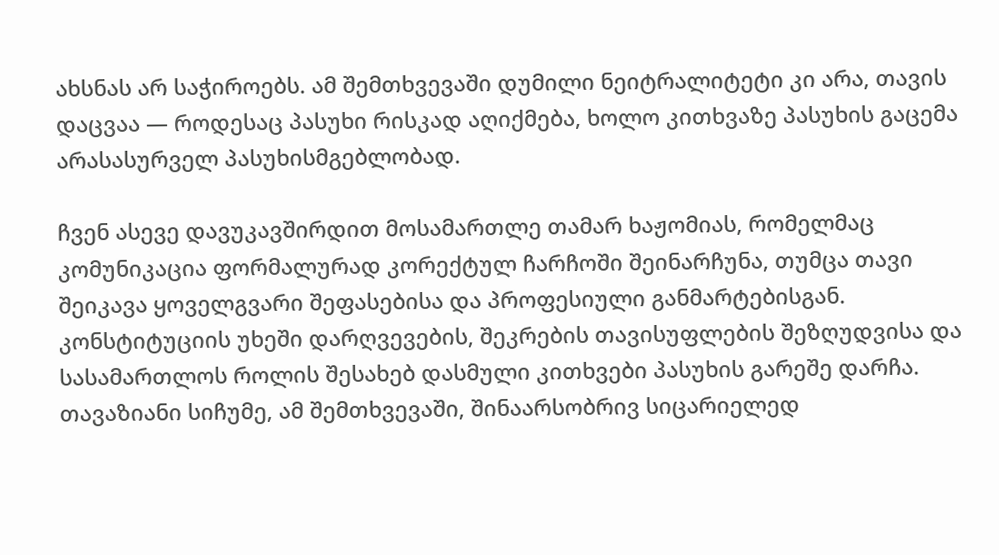ახსნას არ საჭიროებს. ამ შემთხვევაში დუმილი ნეიტრალიტეტი კი არა, თავის დაცვაა — როდესაც პასუხი რისკად აღიქმება, ხოლო კითხვაზე პასუხის გაცემა არასასურველ პასუხისმგებლობად.

ჩვენ ასევე დავუკავშირდით მოსამართლე თამარ ხაჟომიას, რომელმაც კომუნიკაცია ფორმალურად კორექტულ ჩარჩოში შეინარჩუნა, თუმცა თავი შეიკავა ყოველგვარი შეფასებისა და პროფესიული განმარტებისგან. კონსტიტუციის უხეში დარღვევების, შეკრების თავისუფლების შეზღუდვისა და სასამართლოს როლის შესახებ დასმული კითხვები პასუხის გარეშე დარჩა. თავაზიანი სიჩუმე, ამ შემთხვევაში, შინაარსობრივ სიცარიელედ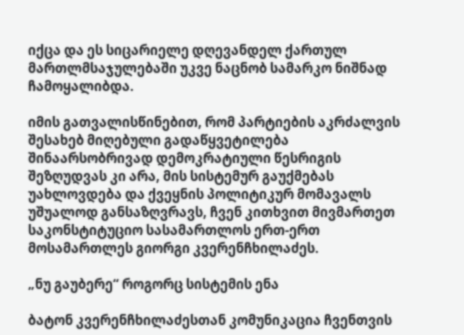იქცა და ეს სიცარიელე დღევანდელ ქართულ მართლმსაჯულებაში უკვე ნაცნობ სამარკო ნიშნად ჩამოყალიბდა.

იმის გათვალისწინებით, რომ პარტიების აკრძალვის შესახებ მიღებული გადაწყვეტილება შინაარსობრივად დემოკრატიული წესრიგის შეზღუდვას კი არა, მის სისტემურ გაუქმებას უახლოვდება და ქვეყნის პოლიტიკურ მომავალს უშუალოდ განსაზღვრავს, ჩვენ კითხვით მივმართეთ საკონსტიტუციო სასამართლოს ერთ-ერთ მოსამართლეს გიორგი კვერენჩხილაძეს.

„ნუ გაუბერე“ როგორც სისტემის ენა

ბატონ კვერენჩხილაძესთან კომუნიკაცია ჩვენთვის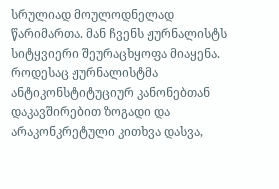სრულიად მოულოდნელად წარიმართა. მან ჩვენს ჟურნალისტს სიტყვიერი შეურაცხყოფა მიაყენა. როდესაც ჟურნალისტმა ანტიკონსტიტუციურ კანონებთან დაკავშირებით ზოგადი და არაკონკრეტული კითხვა დასვა,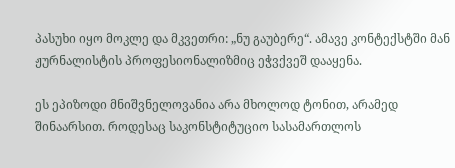პასუხი იყო მოკლე და მკვეთრი: „ნუ გაუბერე“. ამავე კონტექსტში მან ჟურნალისტის პროფესიონალიზმიც ეჭვქვეშ დააყენა.

ეს ეპიზოდი მნიშვნელოვანია არა მხოლოდ ტონით, არამედ შინაარსით. როდესაც საკონსტიტუციო სასამართლოს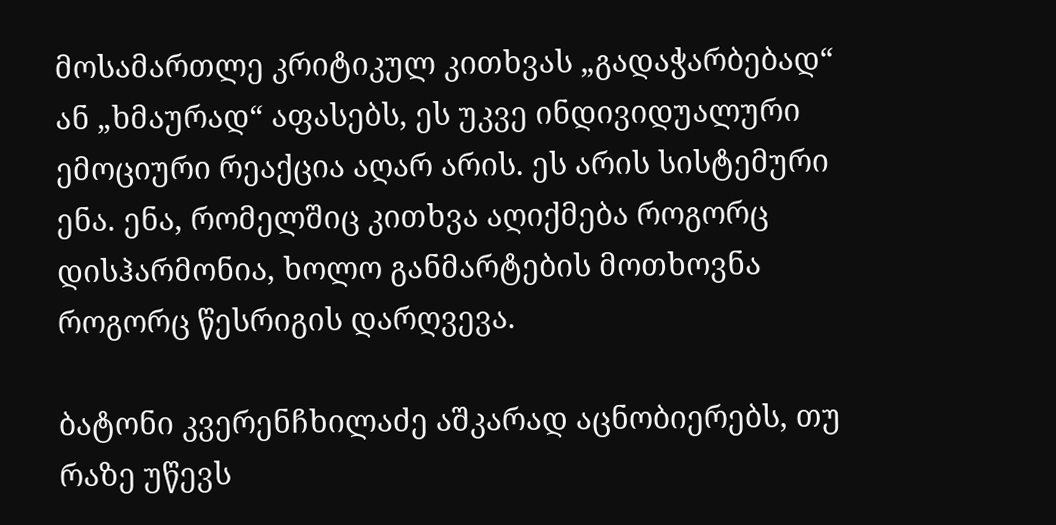მოსამართლე კრიტიკულ კითხვას „გადაჭარბებად“ ან „ხმაურად“ აფასებს, ეს უკვე ინდივიდუალური ემოციური რეაქცია აღარ არის. ეს არის სისტემური ენა. ენა, რომელშიც კითხვა აღიქმება როგორც დისჰარმონია, ხოლო განმარტების მოთხოვნა როგორც წესრიგის დარღვევა.

ბატონი კვერენჩხილაძე აშკარად აცნობიერებს, თუ რაზე უწევს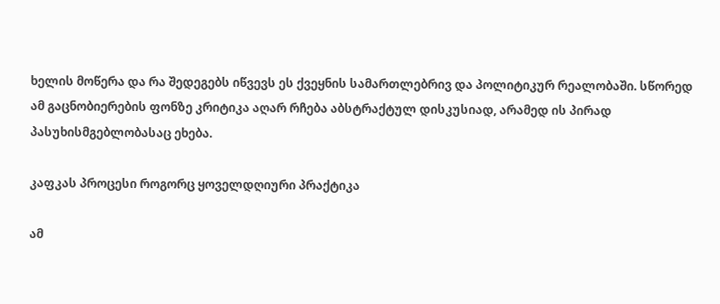ხელის მოწერა და რა შედეგებს იწვევს ეს ქვეყნის სამართლებრივ და პოლიტიკურ რეალობაში. სწორედ ამ გაცნობიერების ფონზე კრიტიკა აღარ რჩება აბსტრაქტულ დისკუსიად, არამედ ის პირად პასუხისმგებლობასაც ეხება.

კაფკას პროცესი როგორც ყოველდღიური პრაქტიკა

ამ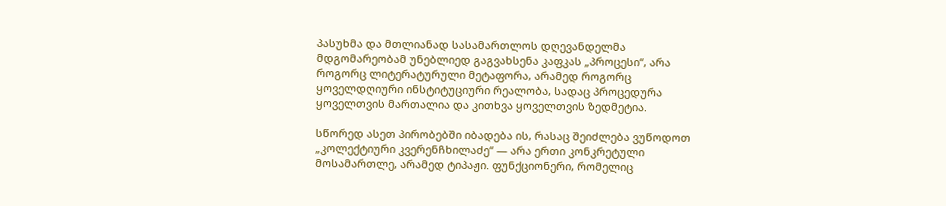პასუხმა და მთლიანად სასამართლოს დღევანდელმა მდგომარეობამ უნებლიედ გაგვახსენა კაფკას „პროცესი“, არა როგორც ლიტერატურული მეტაფორა, არამედ როგორც ყოველდღიური ინსტიტუციური რეალობა, სადაც პროცედურა ყოველთვის მართალია და კითხვა ყოველთვის ზედმეტია.

სწორედ ასეთ პირობებში იბადება ის, რასაც შეიძლება ვუწოდოთ „კოლექტიური კვერენჩხილაძე“ — არა ერთი კონკრეტული მოსამართლე, არამედ ტიპაჟი. ფუნქციონერი, რომელიც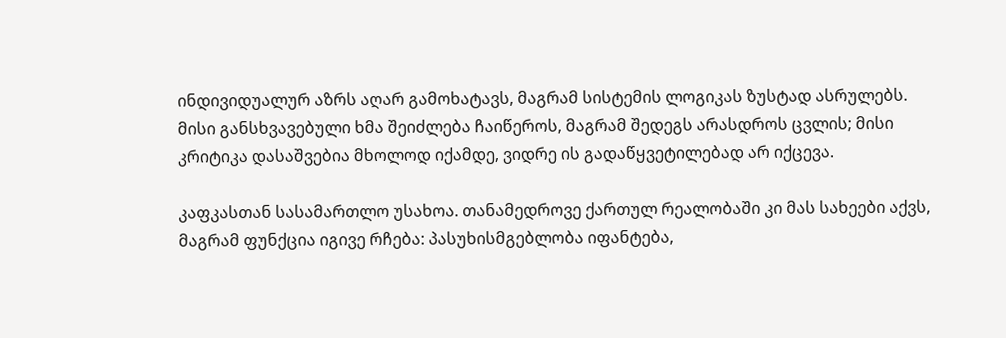ინდივიდუალურ აზრს აღარ გამოხატავს, მაგრამ სისტემის ლოგიკას ზუსტად ასრულებს. მისი განსხვავებული ხმა შეიძლება ჩაიწეროს, მაგრამ შედეგს არასდროს ცვლის; მისი კრიტიკა დასაშვებია მხოლოდ იქამდე, ვიდრე ის გადაწყვეტილებად არ იქცევა.

კაფკასთან სასამართლო უსახოა. თანამედროვე ქართულ რეალობაში კი მას სახეები აქვს, მაგრამ ფუნქცია იგივე რჩება: პასუხისმგებლობა იფანტება,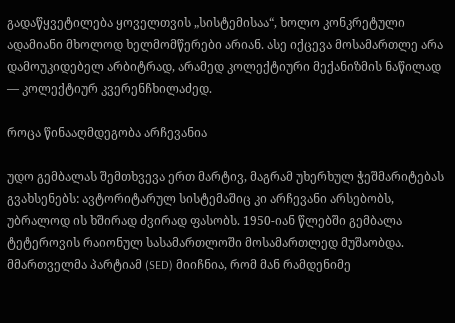გადაწყვეტილება ყოველთვის „სისტემისაა“, ხოლო კონკრეტული ადამიანი მხოლოდ ხელმომწერები არიან. ასე იქცევა მოსამართლე არა დამოუკიდებელ არბიტრად, არამედ კოლექტიური მექანიზმის ნაწილად — კოლექტიურ კვერენჩხილაძედ.

როცა წინააღმდეგობა არჩევანია

უდო გემბალას შემთხვევა ერთ მარტივ, მაგრამ უხერხულ ჭეშმარიტებას გვახსენებს: ავტორიტარულ სისტემაშიც კი არჩევანი არსებობს, უბრალოდ ის ხშირად ძვირად ფასობს. 1950-იან წლებში გემბალა ტეტეროვის რაიონულ სასამართლოში მოსამართლედ მუშაობდა. მმართველმა პარტიამ (SED) მიიჩნია, რომ მან რამდენიმე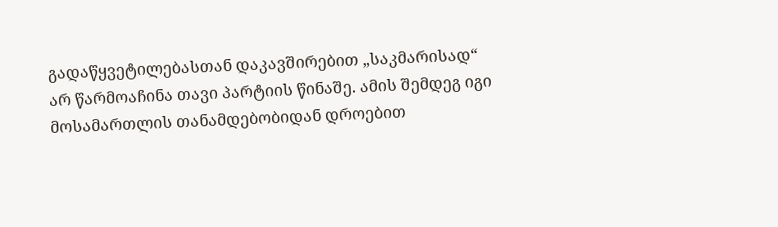გადაწყვეტილებასთან დაკავშირებით „საკმარისად“ არ წარმოაჩინა თავი პარტიის წინაშე. ამის შემდეგ იგი მოსამართლის თანამდებობიდან დროებით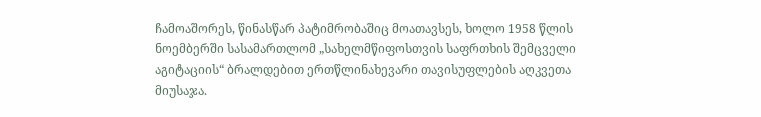ჩამოაშორეს, წინასწარ პატიმრობაშიც მოათავსეს, ხოლო 1958 წლის ნოემბერში სასამართლომ „სახელმწიფოსთვის საფრთხის შემცველი აგიტაციის“ ბრალდებით ერთწლინახევარი თავისუფლების აღკვეთა მიუსაჯა.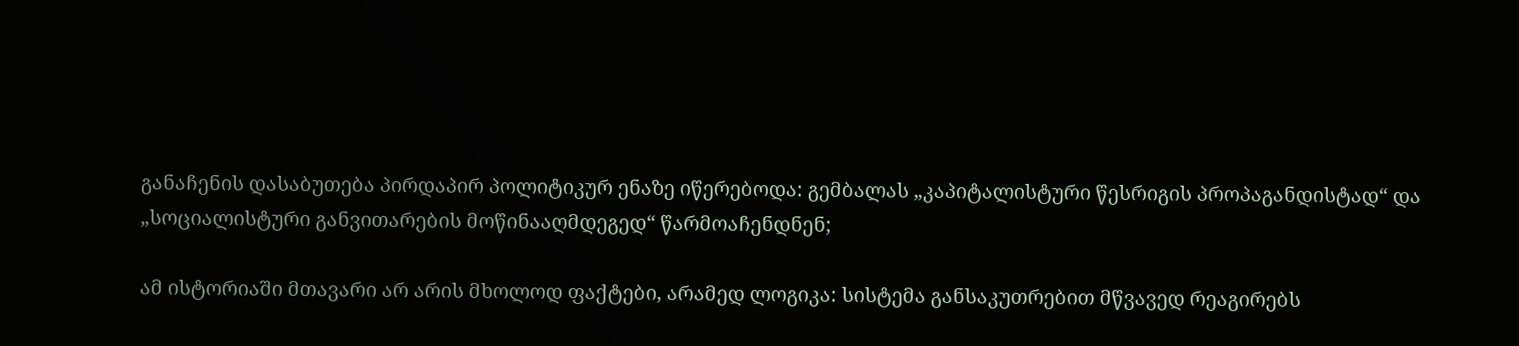განაჩენის დასაბუთება პირდაპირ პოლიტიკურ ენაზე იწერებოდა: გემბალას „კაპიტალისტური წესრიგის პროპაგანდისტად“ და „სოციალისტური განვითარების მოწინააღმდეგედ“ წარმოაჩენდნენ;

ამ ისტორიაში მთავარი არ არის მხოლოდ ფაქტები, არამედ ლოგიკა: სისტემა განსაკუთრებით მწვავედ რეაგირებს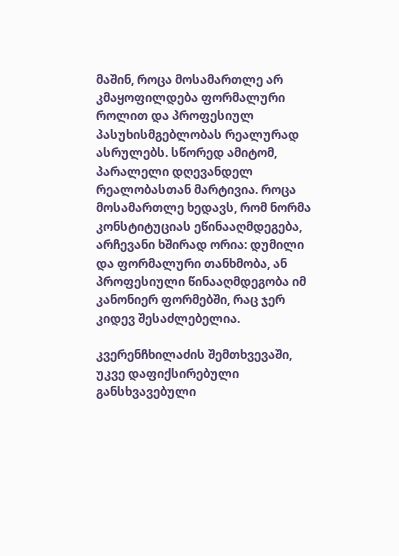მაშინ, როცა მოსამართლე არ კმაყოფილდება ფორმალური როლით და პროფესიულ პასუხისმგებლობას რეალურად ასრულებს. სწორედ ამიტომ, პარალელი დღევანდელ რეალობასთან მარტივია. როცა მოსამართლე ხედავს, რომ ნორმა კონსტიტუციას ეწინააღმდეგება, არჩევანი ხშირად ორია: დუმილი და ფორმალური თანხმობა, ან პროფესიული წინააღმდეგობა იმ კანონიერ ფორმებში, რაც ჯერ კიდევ შესაძლებელია.

კვერენჩხილაძის შემთხვევაში, უკვე დაფიქსირებული განსხვავებული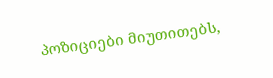პოზიციები მიუთითებს,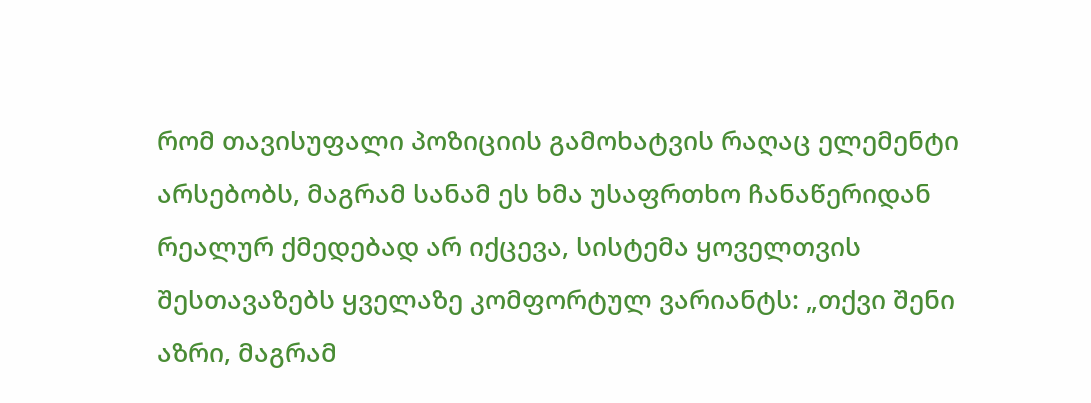რომ თავისუფალი პოზიციის გამოხატვის რაღაც ელემენტი არსებობს, მაგრამ სანამ ეს ხმა უსაფრთხო ჩანაწერიდან რეალურ ქმედებად არ იქცევა, სისტემა ყოველთვის შესთავაზებს ყველაზე კომფორტულ ვარიანტს: „თქვი შენი აზრი, მაგრამ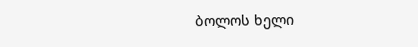ბოლოს ხელი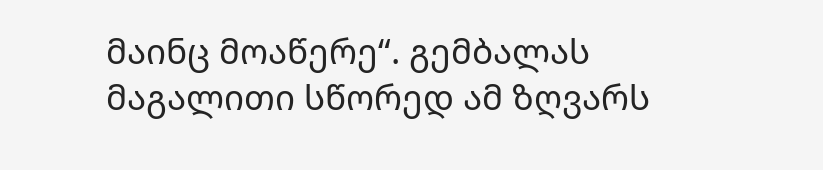მაინც მოაწერე“. გემბალას მაგალითი სწორედ ამ ზღვარს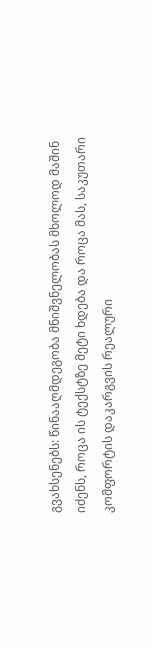გვახსენებს: წინააღმდეგობა მნიშვნელობას მხოლოდ მაშინ იძენს, როცა ის ტექსტზე მეტი ხდება და როცა მას, საკუთარი კომფორტის დაკარგვის რეალური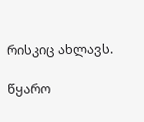რისკიც ახლავს.

წყარო